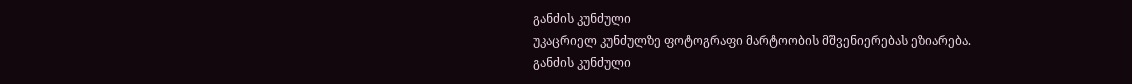განძის კუნძული
უკაცრიელ კუნძულზე ფოტოგრაფი მარტოობის მშვენიერებას ეზიარება.
განძის კუნძული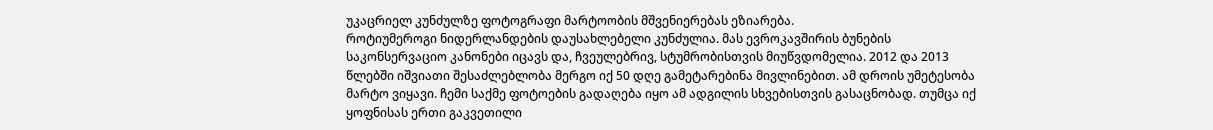უკაცრიელ კუნძულზე ფოტოგრაფი მარტოობის მშვენიერებას ეზიარება.
როტიუმეროგი ნიდერლანდების დაუსახლებელი კუნძულია. მას ევროკავშირის ბუნების საკონსერვაციო კანონები იცავს და, ჩვეულებრივ, სტუმრობისთვის მიუწვდომელია. 2012 და 2013 წლებში იშვიათი შესაძლებლობა მერგო იქ 50 დღე გამეტარებინა მივლინებით. ამ დროის უმეტესობა მარტო ვიყავი. ჩემი საქმე ფოტოების გადაღება იყო ამ ადგილის სხვებისთვის გასაცნობად. თუმცა იქ ყოფნისას ერთი გაკვეთილი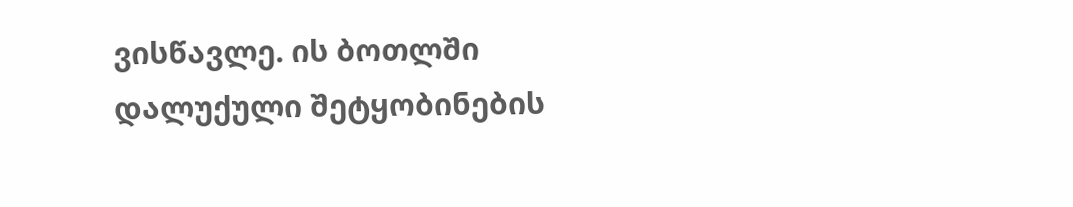ვისწავლე. ის ბოთლში დალუქული შეტყობინების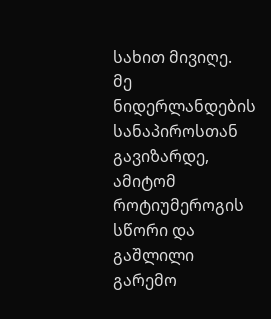სახით მივიღე.
მე ნიდერლანდების სანაპიროსთან გავიზარდე, ამიტომ როტიუმეროგის სწორი და გაშლილი გარემო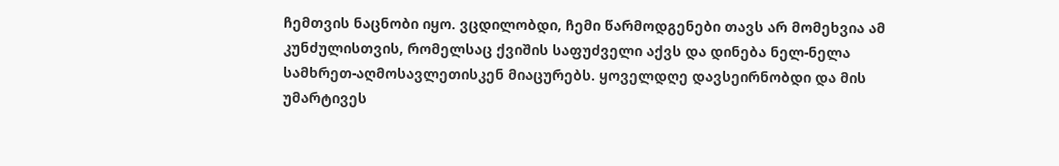ჩემთვის ნაცნობი იყო. ვცდილობდი, ჩემი წარმოდგენები თავს არ მომეხვია ამ კუნძულისთვის, რომელსაც ქვიშის საფუძველი აქვს და დინება ნელ-ნელა სამხრეთ-აღმოსავლეთისკენ მიაცურებს. ყოველდღე დავსეირნობდი და მის უმარტივეს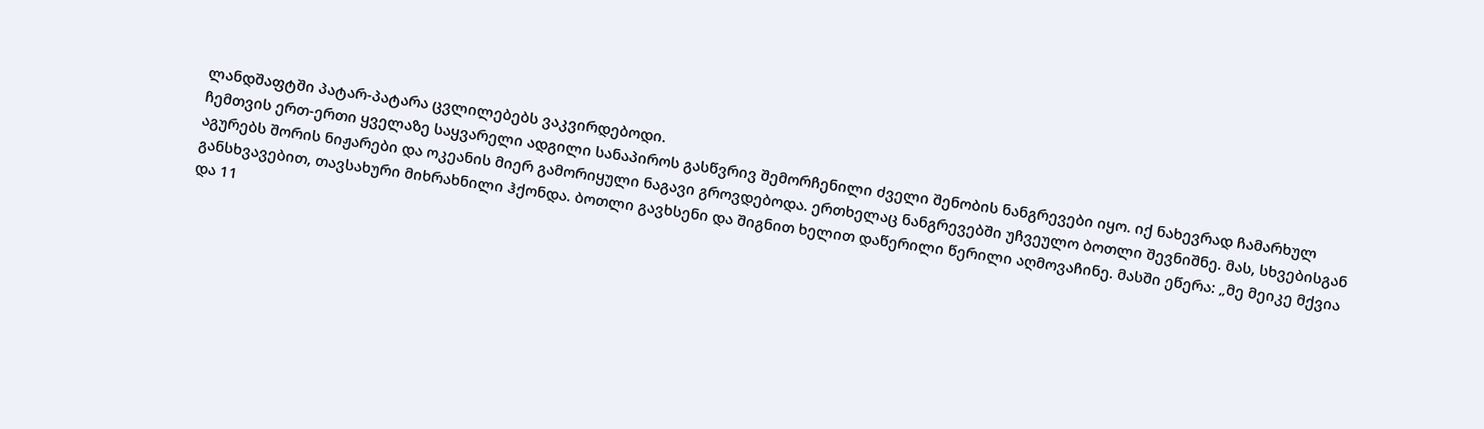ლანდშაფტში პატარ-პატარა ცვლილებებს ვაკვირდებოდი.
ჩემთვის ერთ-ერთი ყველაზე საყვარელი ადგილი სანაპიროს გასწვრივ შემორჩენილი ძველი შენობის ნანგრევები იყო. იქ ნახევრად ჩამარხულ აგურებს შორის ნიჟარები და ოკეანის მიერ გამორიყული ნაგავი გროვდებოდა. ერთხელაც ნანგრევებში უჩვეულო ბოთლი შევნიშნე. მას, სხვებისგან განსხვავებით, თავსახური მიხრახნილი ჰქონდა. ბოთლი გავხსენი და შიგნით ხელით დაწერილი წერილი აღმოვაჩინე. მასში ეწერა: „მე მეიკე მქვია და 11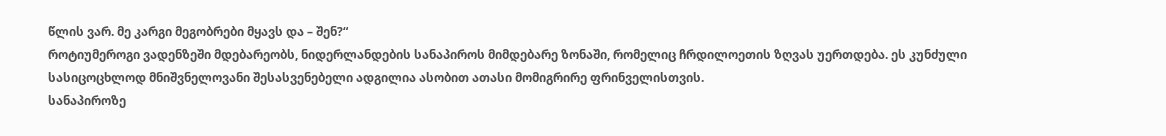წლის ვარ. მე კარგი მეგობრები მყავს და – შენ?“
როტიუმეროგი ვადენზეში მდებარეობს, ნიდერლანდების სანაპიროს მიმდებარე ზონაში, რომელიც ჩრდილოეთის ზღვას უერთდება. ეს კუნძული სასიცოცხლოდ მნიშვნელოვანი შესასვენებელი ადგილია ასობით ათასი მომიგრირე ფრინველისთვის.
სანაპიროზე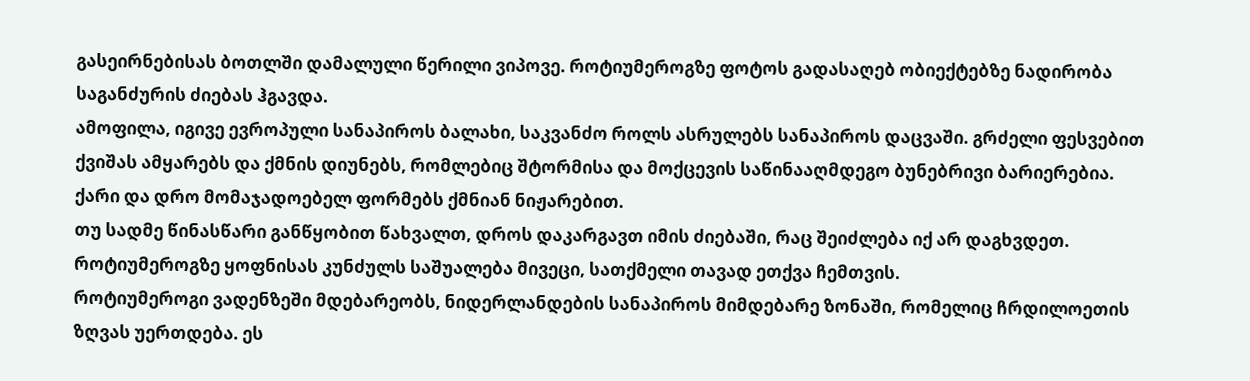გასეირნებისას ბოთლში დამალული წერილი ვიპოვე. როტიუმეროგზე ფოტოს გადასაღებ ობიექტებზე ნადირობა საგანძურის ძიებას ჰგავდა.
ამოფილა, იგივე ევროპული სანაპიროს ბალახი, საკვანძო როლს ასრულებს სანაპიროს დაცვაში. გრძელი ფესვებით ქვიშას ამყარებს და ქმნის დიუნებს, რომლებიც შტორმისა და მოქცევის საწინააღმდეგო ბუნებრივი ბარიერებია.
ქარი და დრო მომაჯადოებელ ფორმებს ქმნიან ნიჟარებით.
თუ სადმე წინასწარი განწყობით წახვალთ, დროს დაკარგავთ იმის ძიებაში, რაც შეიძლება იქ არ დაგხვდეთ. როტიუმეროგზე ყოფნისას კუნძულს საშუალება მივეცი, სათქმელი თავად ეთქვა ჩემთვის.
როტიუმეროგი ვადენზეში მდებარეობს, ნიდერლანდების სანაპიროს მიმდებარე ზონაში, რომელიც ჩრდილოეთის ზღვას უერთდება. ეს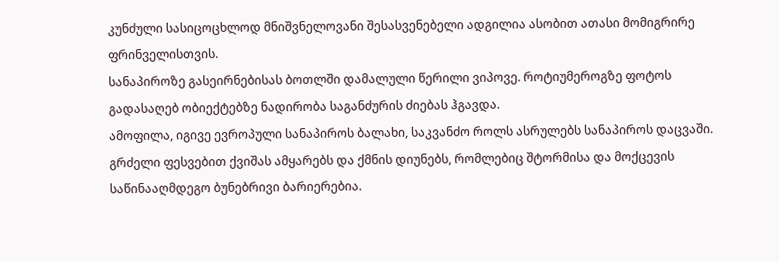კუნძული სასიცოცხლოდ მნიშვნელოვანი შესასვენებელი ადგილია ასობით ათასი მომიგრირე ფრინველისთვის.
სანაპიროზე გასეირნებისას ბოთლში დამალული წერილი ვიპოვე. როტიუმეროგზე ფოტოს გადასაღებ ობიექტებზე ნადირობა საგანძურის ძიებას ჰგავდა.
ამოფილა, იგივე ევროპული სანაპიროს ბალახი, საკვანძო როლს ასრულებს სანაპიროს დაცვაში. გრძელი ფესვებით ქვიშას ამყარებს და ქმნის დიუნებს, რომლებიც შტორმისა და მოქცევის საწინააღმდეგო ბუნებრივი ბარიერებია.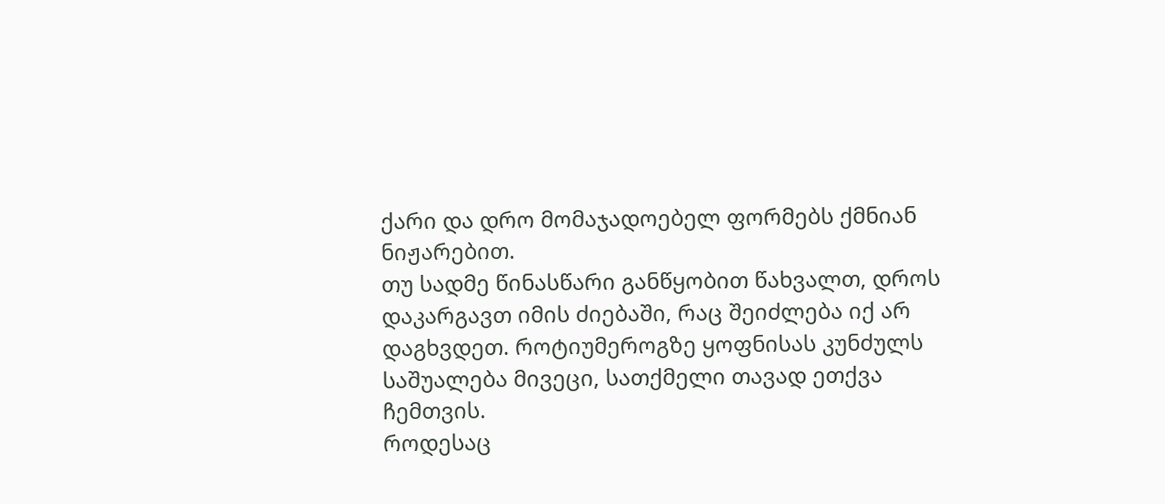ქარი და დრო მომაჯადოებელ ფორმებს ქმნიან ნიჟარებით.
თუ სადმე წინასწარი განწყობით წახვალთ, დროს დაკარგავთ იმის ძიებაში, რაც შეიძლება იქ არ დაგხვდეთ. როტიუმეროგზე ყოფნისას კუნძულს საშუალება მივეცი, სათქმელი თავად ეთქვა ჩემთვის.
როდესაც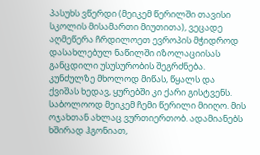პასუხს ვწერდი (მეიკემ წერილში თავისი სკოლის მისამართი მიუთითა), ვეცადე აღმეწერა ჩრდილოეთ ევროპის მჭიდროდ დასახლებულ ნაწილში იზოლაციისას განცდილი უსუსურობის შეგრძნება. კუნძულზე მხოლოდ მიწას, წყალს და ქვიშას ხედავ, ყურებში კი ქარი გისტვენს. საბოლოოდ მეიკემ ჩემი წერილი მიიღო. მის ოჯახთან ახლაც ვურთიერთობ. ადამიანებს ხშირად ჰგონიათ,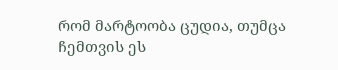რომ მარტოობა ცუდია, თუმცა ჩემთვის ეს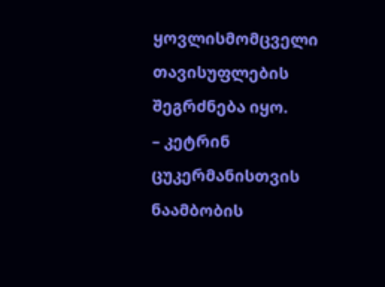ყოვლისმომცველი თავისუფლების შეგრძნება იყო.
– კეტრინ ცუკერმანისთვის ნაამბობის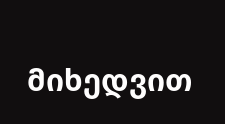მიხედვით